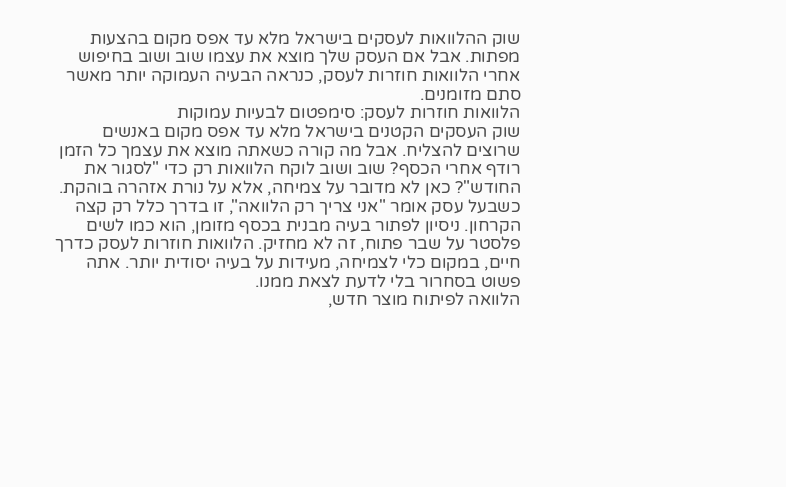שוק ההלוואות לעסקים בישראל מלא עד אפס מקום בהצעות מפתות. אבל אם העסק שלך מוצא את עצמו שוב ושוב בחיפוש אחרי הלוואות חוזרות לעסק, כנראה הבעיה העמוקה יותר מאשר סתם מזומנים.
הלוואות חוזרות לעסק: סימפטום לבעיות עמוקות
שוק העסקים הקטנים בישראל מלא עד אפס מקום באנשים שרוצים להצליח. אבל מה קורה כשאתה מוצא את עצמך כל הזמן רודף אחרי הכסף? שוב ושוב לוקח הלוואות רק כדי "לסגור את החודש"? כאן לא מדובר על צמיחה, אלא על נורת אזהרה בוהקת.
כשבעל עסק אומר "אני צריך רק הלוואה", זו בדרך כלל רק קצה הקרחון. ניסיון לפתור בעיה מבנית בכסף מזומן, הוא כמו לשים פלסטר על שבר פתוח, זה לא מחזיק. הלוואות חוזרות לעסק כדרך חיים, במקום כלי לצמיחה, מעידות על בעיה יסודית יותר. אתה פשוט בסחרור בלי לדעת לצאת ממנו.
הלוואה לפיתוח מוצר חדש,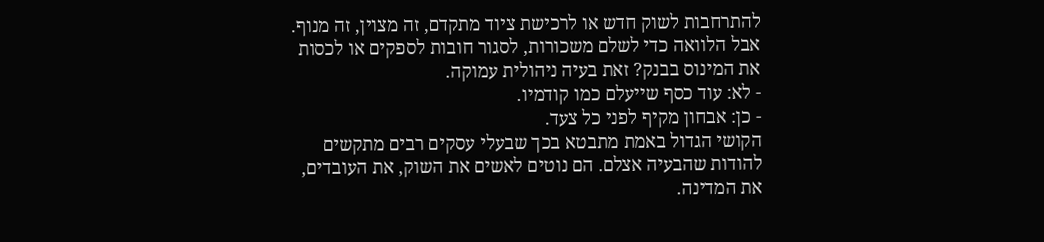להתרחבות לשוק חדש או לרכישת ציוד מתקדם, זה מצוין, זה מנוף. אבל הלוואה כדי לשלם משכורות, לסגור חובות לספקים או לכסות את המינוס בבנק? זאת בעיה ניהולית עמוקה.
- לא: עוד כסף שייעלם כמו קודמיו.
- כן: אבחון מקיף לפני כל צעד.
הקושי הגדול באמת מתבטא בכך שבעלי עסקים רבים מתקשים להודות שהבעיה אצלם. הם נוטים לאשים את השוק, את העובדים, את המדינה.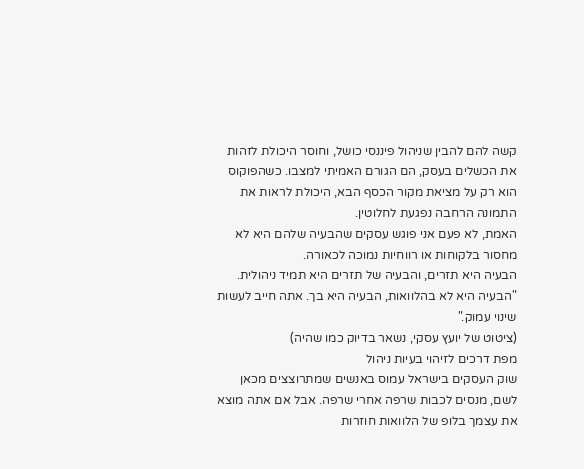קשה להם להבין שניהול פיננסי כושל, וחוסר היכולת לזהות את הכשלים בעסק, הם הגורם האמיתי למצבו. כשהפוקוס הוא רק על מציאת מקור הכסף הבא, היכולת לראות את התמונה הרחבה נפגעת לחלוטין.
האמת, לא פעם אני פוגש עסקים שהבעיה שלהם היא לא מחסור בלקוחות או רווחיות נמוכה לכאורה.
הבעיה היא תזרים, והבעיה של תזרים היא תמיד ניהולית.
"הבעיה היא לא בהלוואות, הבעיה היא בך. אתה חייב לעשות שינוי עמוק."
(ציטוט של יועץ עסקי, נשאר בדיוק כמו שהיה)
מפת דרכים לזיהוי בעיות ניהול
שוק העסקים בישראל עמוס באנשים שמתרוצצים מכאן לשם, מנסים לכבות שרפה אחרי שרפה. אבל אם אתה מוצא את עצמך בלופ של הלוואות חוזרות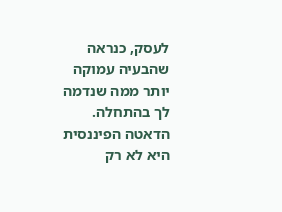לעסק, כנראה שהבעיה עמוקה יותר ממה שנדמה לך בהתחלה.
הדאטה הפיננסית היא לא רק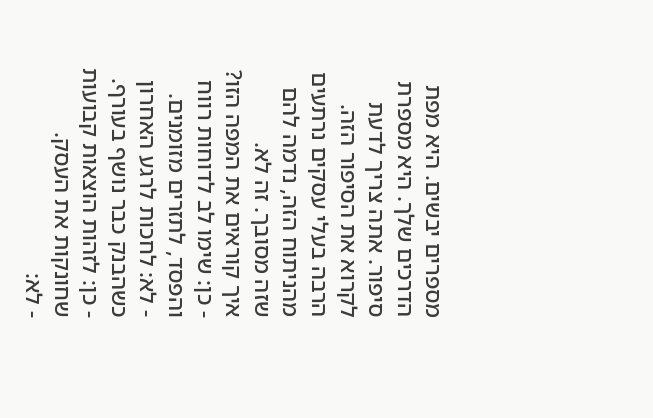מספרים יבשים. היא מפת הדרכים שלך. היא מספרת סיפור. אתה צריך לדעת לקרוא את הסיפור הזה. הרבה בעלי עסקים נרתעים מהניתוח הזה, נדמה להם שזה מסובך. זה לא.
איך קוראים את המפה הזו?
- כן: שימו לב לדוחות רווח והפסד, לתזרים מזומנים.
- לא: לחכות לרגע האחרון כשהבנק כבר נושף בעורף.
- כן: לזהות הוצאות קבועות שחונקות את העסק.
- לא: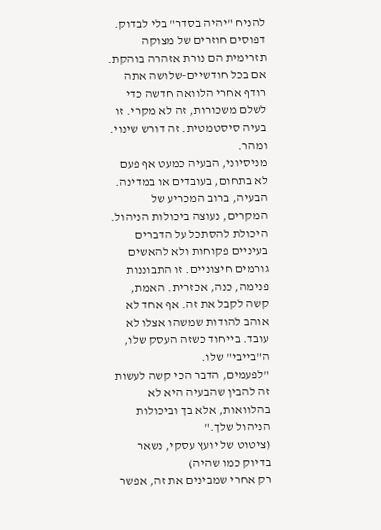להניח "יהיה בסדר" בלי לבדוק.
דפוסים חוזרים של מצוקה תזרימית הם נורת אזהרה בוהקת. אם בכל חודשיים-שלושה אתה רודף אחרי הלוואה חדשה כדי לשלם משכורות, זה לא מקרי. זו בעיה סיסטמטית. זה דורש שינוי. ומהר.
מניסיוני, הבעיה כמעט אף פעם לא בתחום, בעובדים או במדינה. הבעיה, ברוב המכריע של המקרים, נעוצה ביכולות הניהול. היכולת להסתכל על הדברים בעיניים פקוחות ולא להאשים גורמים חיצוניים. זו התבוננות פנימה, כנה, אכזרית. האמת, קשה לקבל את זה. אף אחד לא אוהב להודות שמשהו אצלו לא עובד. בייחוד כשזה העסק שלו, ה"בייבי" שלו.
"לפעמים, הדבר הכי קשה לעשות זה להבין שהבעיה היא לא בהלוואות, אלא בך וביכולות הניהול שלך."
(ציטוט של יועץ עסקי, נשאר בדיוק כמו שהיה)
רק אחרי שמבינים את זה, אפשר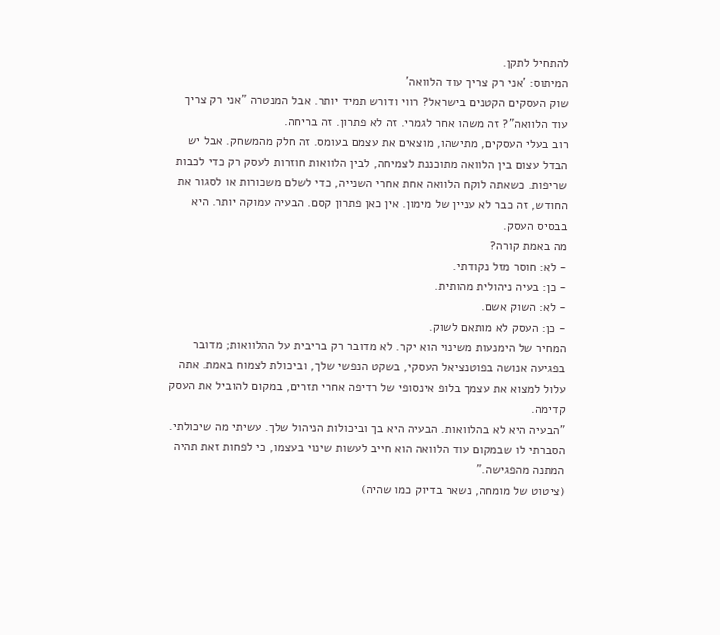להתחיל לתקן.
המיתוס: 'אני רק צריך עוד הלוואה'
שוק העסקים הקטנים בישראל? רווי ודורש תמיד יותר. אבל המנטרה "אני רק צריך עוד הלוואה"? זה משהו אחר לגמרי. זה לא פתרון. זה בריחה.
רוב בעלי העסקים, מתישהו, מוצאים את עצמם בעומס. זה חלק מהמשחק. אבל יש הבדל עצום בין הלוואה מתוכננת לצמיחה, לבין הלוואות חוזרות לעסק רק כדי לכבות שריפות. כשאתה לוקח הלוואה אחת אחרי השנייה, כדי לשלם משכורות או לסגור את החודש, זה כבר לא עניין של מימון. אין כאן פתרון קסם. הבעיה עמוקה יותר. היא בבסיס העסק.
מה באמת קורה?
- לא: חוסר מזל נקודתי.
- כן: בעיה ניהולית מהותית.
- לא: השוק אשם.
- כן: העסק לא מותאם לשוק.
המחיר של הימנעות משינוי הוא יקר. לא מדובר רק בריבית על ההלוואות; מדובר בפגיעה אנושה בפוטנציאל העסקי, בשקט הנפשי שלך, וביכולת לצמוח באמת. אתה עלול למצוא את עצמך בלופ אינסופי של רדיפה אחרי תזרים, במקום להוביל את העסק קדימה.
"הבעיה היא לא בהלוואות. הבעיה היא בך וביכולות הניהול שלך. עשיתי מה שיכולתי. הסברתי לו שבמקום עוד הלוואה הוא חייב לעשות שינוי בעצמו, כי לפחות זאת תהיה המתנה מהפגישה."
(ציטוט של מומחה, נשאר בדיוק כמו שהיה)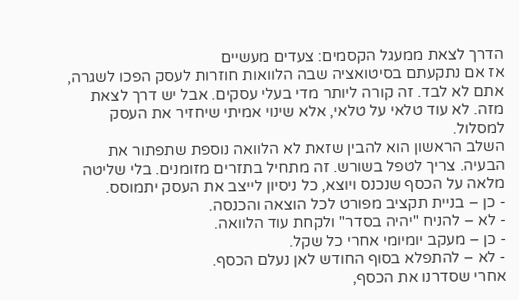הדרך לצאת ממעגל הקסמים: צעדים מעשיים
אז אם נתקעתם בסיטואציה שבה הלוואות חוזרות לעסק הפכו לשגרה, אתם לא לבד. זה קורה ליותר מדי בעלי עסקים. אבל יש דרך לצאת מזה. לא עוד טלאי על טלאי, אלא שינוי אמיתי שיחזיר את העסק למסלול.
השלב הראשון הוא להבין שזאת לא הלוואה נוספת שתפתור את הבעיה. צריך לטפל בשורש. זה מתחיל בתזרים מזומנים. בלי שליטה מלאה על הכסף שנכנס ויוצא, כל ניסיון לייצב את העסק יתמוסס.
- כן – בניית תקציב מפורט לכל הוצאה והכנסה.
- לא – להניח "יהיה בסדר" ולקחת עוד הלוואה.
- כן – מעקב יומיומי אחרי כל שקל.
- לא – להתפלא בסוף החודש לאן נעלם הכסף.
אחרי שסדרנו את הכסף,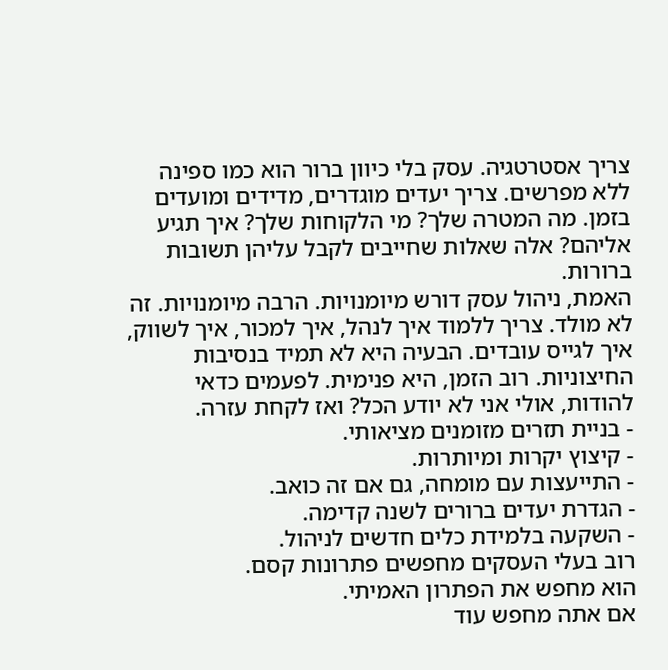צריך אסטרטגיה. עסק בלי כיוון ברור הוא כמו ספינה ללא מפרשים. צריך יעדים מוגדרים, מדידים ומועדים בזמן. מה המטרה שלך? מי הלקוחות שלך? איך תגיע אליהם? אלה שאלות שחייבים לקבל עליהן תשובות ברורות.
האמת, ניהול עסק דורש מיומנויות. הרבה מיומנויות. זה לא מולד. צריך ללמוד איך לנהל, איך למכור, איך לשווק, איך לגייס עובדים. הבעיה היא לא תמיד בנסיבות החיצוניות. רוב הזמן, היא פנימית. לפעמים כדאי להודות, אולי אני לא יודע הכל? ואז לקחת עזרה.
- בניית תזרים מזומנים מציאותי.
- קיצוץ יקרות ומיותרות.
- התייעצות עם מומחה, גם אם זה כואב.
- הגדרת יעדים ברורים לשנה קדימה.
- השקעה בלמידת כלים חדשים לניהול.
רוב בעלי העסקים מחפשים פתרונות קסם.
הוא מחפש את הפתרון האמיתי.
אם אתה מחפש עוד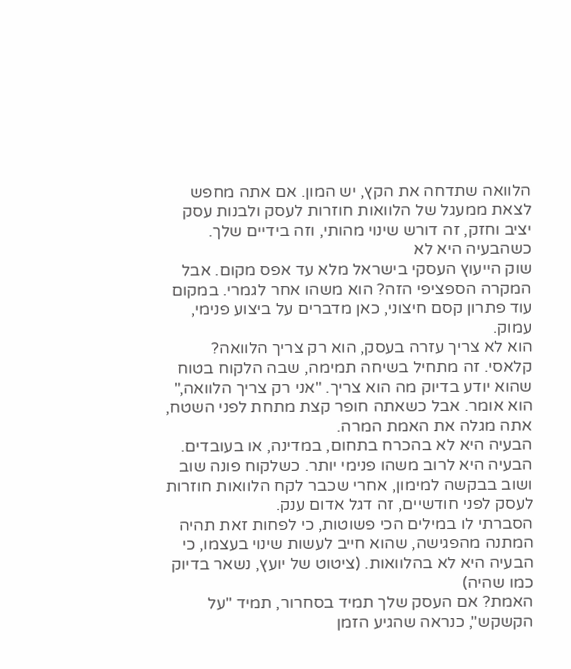הלוואה שתדחה את הקץ, יש המון. אם אתה מחפש לצאת ממעגל של הלוואות חוזרות לעסק ולבנות עסק יציב וחזק, זה דורש שינוי מהותי, וזה בידיים שלך.
כשהבעיה היא לא
שוק הייעוץ העסקי בישראל מלא עד אפס מקום. אבל המקרה הספציפי הזה? הוא משהו אחר לגמרי. במקום עוד פתרון קסם חיצוני, כאן מדברים על ביצוע פנימי, עמוק.
הוא לא צריך עזרה בעסק, הוא רק צריך הלוואה?
קלאסי. זה מתחיל בשיחה תמימה, שבה הלקוח בטוח שהוא יודע בדיוק מה הוא צריך. "אני רק צריך הלוואה," הוא אומר. אבל כשאתה חופר קצת מתחת לפני השטח, אתה מגלה את האמת המרה.
הבעיה היא לא בהכרח בתחום, במדינה, או בעובדים. הבעיה היא לרוב משהו פנימי יותר. כשלקוח פונה שוב ושוב בבקשה למימון, אחרי שכבר לקח הלוואות חוזרות לעסק לפני חודשיים, זה דגל אדום ענק.
הסברתי לו במילים הכי פשוטות, כי לפחות זאת תהיה המתנה מהפגישה, שהוא חייב לעשות שינוי בעצמו, כי הבעיה היא לא בהלוואות. (ציטוט של יועץ, נשאר בדיוק כמו שהיה)
האמת? אם העסק שלך תמיד בסחרור, תמיד "על הקשקש", כנראה שהגיע הזמן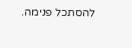להסתכל פנימה.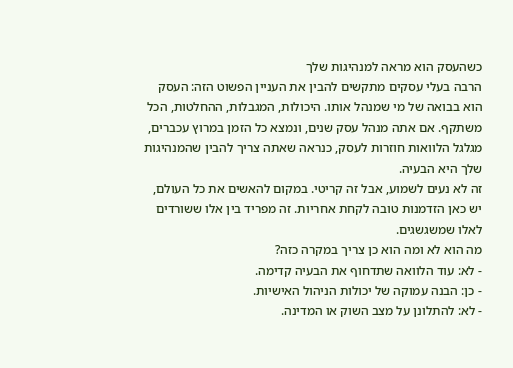כשהעסק הוא מראה למנהיגות שלך
הרבה בעלי עסקים מתקשים להבין את העניין הפשוט הזה: העסק הוא בבואה של מי שמנהל אותו. היכולות, המגבלות, ההחלטות, הכל משתקף. אם אתה מנהל עסק שנים, ונמצא כל הזמן במרוץ עכברים, מגלגל הלוואות חוזרות לעסק, כנראה שאתה צריך להבין שהמנהיגות שלך היא הבעיה.
זה לא נעים לשמוע, אבל זה קריטי. במקום להאשים את כל העולם, יש כאן הזדמנות טובה לקחת אחריות. זה מפריד בין אלו ששורדים לאלו שמשגשגים.
מה הוא לא ומה הוא כן צריך במקרה כזה?
- לא: עוד הלוואה שתדחוף את הבעיה קדימה.
- כן: הבנה עמוקה של יכולות הניהול האישיות.
- לא: להתלונן על מצב השוק או המדינה.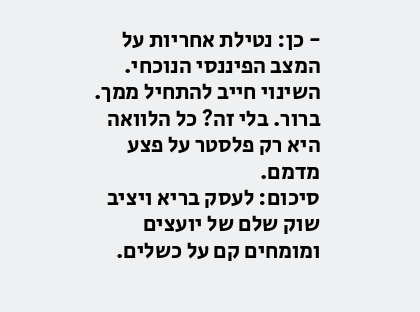- כן: נטילת אחריות על המצב הפיננסי הנוכחי.
השינוי חייב להתחיל ממך. ברור. בלי זה? כל הלוואה היא רק פלסטר על פצע מדמם.
סיכום: לעסק בריא ויציב
שוק שלם של יועצים ומומחים קם על כשלים.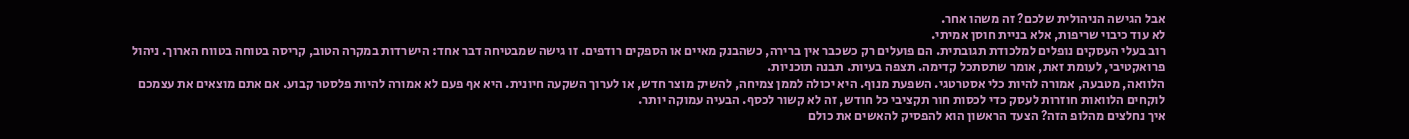אבל הגישה הניהולית שלכם? זה משהו אחר.
לא עוד כיבוי שריפות, אלא בניית חוסן אמיתי.
רוב בעלי העסקים נופלים למלכודת תגובתית. הם פועלים רק כשכבר אין ברירה, כשהבנק מאיים או הספקים רודפים. זו גישה שמבטיחה דבר אחד: הישרדות במקרה הטוב, קריסה בטוחה בטווח הארוך. ניהול פרואקטיבי, לעומת זאת, אומר שתסתכל קדימה. תצפה בעיות. תבנה תוכניות.
הלוואה, מטבעה, אמורה להיות כלי אסטרטגי. השפעת מנוף. היא יכולה לממן צמיחה, להשיק מוצר חדש, או לערוך השקעה חיונית. היא אף פעם לא אמורה להיות פלסטר קבוע. אם אתם מוצאים את עצמכם לוקחים הלוואות חוזרות לעסק כדי לכסות חור תקציבי כל חודש, זה לא קשור לכסף. הבעיה עמוקה יותר.
איך נחלצים מהלופ הזה? הצעד הראשון הוא להפסיק להאשים את כולם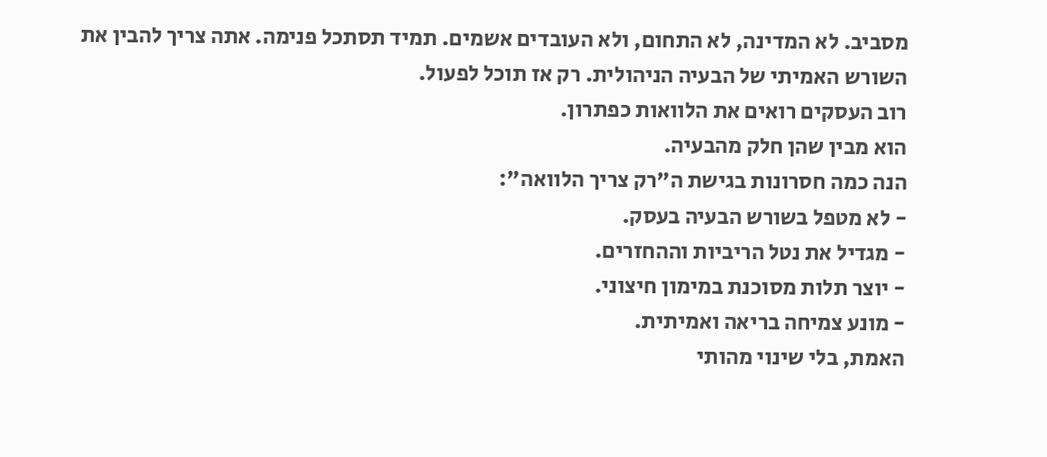מסביב. לא המדינה, לא התחום, ולא העובדים אשמים. תמיד תסתכל פנימה. אתה צריך להבין את השורש האמיתי של הבעיה הניהולית. רק אז תוכל לפעול.
רוב העסקים רואים את הלוואות כפתרון.
הוא מבין שהן חלק מהבעיה.
הנה כמה חסרונות בגישת ה"רק צריך הלוואה":
- לא מטפל בשורש הבעיה בעסק.
- מגדיל את נטל הריביות וההחזרים.
- יוצר תלות מסוכנת במימון חיצוני.
- מונע צמיחה בריאה ואמיתית.
האמת, בלי שינוי מהותי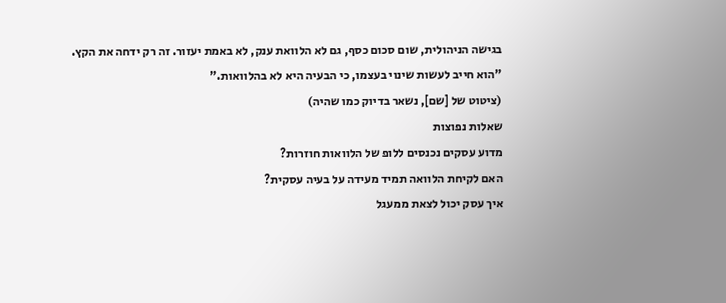בגישה הניהולית, שום סכום כסף, גם לא הלוואת ענק, לא באמת יעזור. זה רק ידחה את הקץ.
"הוא חייב לעשות שינוי בעצמו, כי הבעיה היא לא בהלוואות."
(ציטוט של [שם], נשאר בדיוק כמו שהיה)
שאלות נפוצות
מדוע עסקים נכנסים ללופ של הלוואות חוזרות?
האם לקיחת הלוואה תמיד מעידה על בעיה עסקית?
איך עסק יכול לצאת ממעגל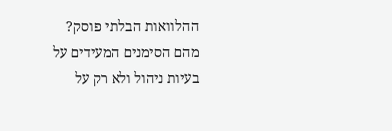ההלוואות הבלתי פוסק?
מהם הסימנים המעידים על בעיות ניהול ולא רק על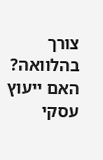צורך בהלוואה?
האם ייעוץ עסקי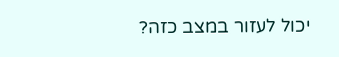יכול לעזור במצב כזה?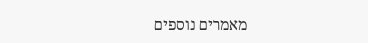מאמרים נוספים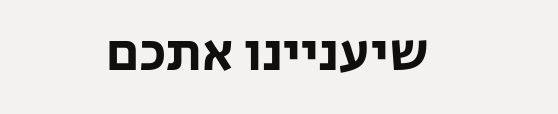שיעניינו אתכם